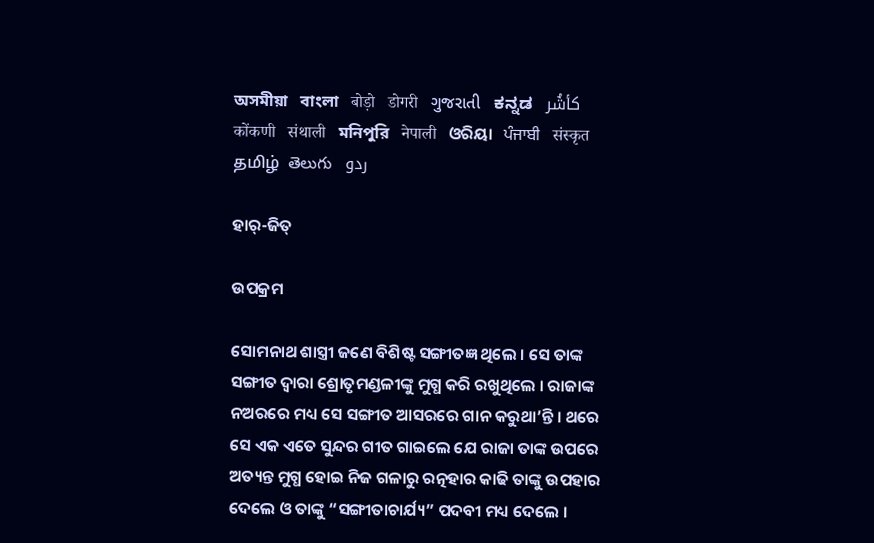অসমীয়া   বাংলা   बोड़ो   डोगरी   ગુજરાતી   ಕನ್ನಡ   كأشُر   कोंकणी   संथाली   মনিপুরি   नेपाली   ଓରିୟା   ਪੰਜਾਬੀ   संस्कृत   தமிழ்  తెలుగు   ردو

ହାର୍-ଜିତ୍

ଉପକ୍ରମ

ସୋମନାଥ ଶାସ୍ତ୍ରୀ ଜଣେ ବିଶିଷ୍ଟ ସଙ୍ଗୀତଜ୍ଞ ଥିଲେ । ସେ ତାଙ୍କ ସଙ୍ଗୀତ ଦ୍ୱାରା ଶ୍ରୋତୃମଣ୍ଡଳୀଙ୍କୁ ମୁଗ୍ଧ କରି ରଖୁଥିଲେ । ରାଜାଙ୍କ ନଅରରେ ମଧ୍ୟ ସେ ସଙ୍ଗୀତ ଆସରରେ ଗାନ କରୁଥା’ନ୍ତି । ଥରେ ସେ ଏକ ଏତେ ସୁନ୍ଦର ଗୀତ ଗାଇଲେ ଯେ ରାଜା ତାଙ୍କ ଉପରେ ଅତ୍ୟନ୍ତ ମୁଗ୍ଧ ହୋଇ ନିଜ ଗଳାରୁ ରତ୍ନହାର କାଢି ତାଙ୍କୁ ଉପହାର ଦେଲେ ଓ ତାଙ୍କୁ “ସଙ୍ଗୀତାଚାର୍ଯ୍ୟ” ପଦବୀ ମଧ୍ୟ ଦେଲେ ।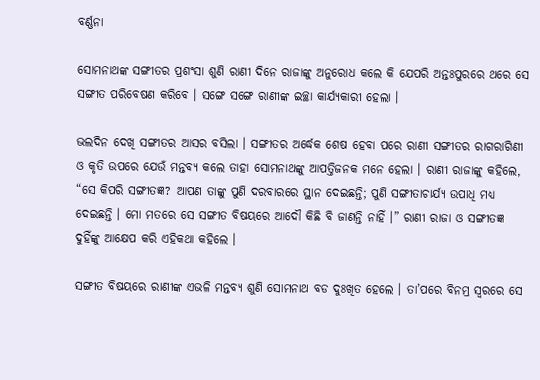ବର୍ଣ୍ଣନା

ସୋମନାଥଙ୍କ ସଙ୍ଗୀତର ପ୍ରଶଂସା ଶୁଣି ରାଣୀ ଦିନେ ରାଜାଙ୍କୁ ଅନୁରୋଧ କଲେ କି ଯେପରି ଅନ୍ତଃପୁରରେ ଥରେ ସେ ସଙ୍ଗୀତ ପରିବେଷଣ କରିବେ । ସଙ୍ଗେ ସଙ୍ଗେ ରାଣୀଙ୍କ ଇଚ୍ଛା କାର୍ଯ୍ୟକାରୀ ହେଲା ।

ଭଲଦିନ ଦେଖି ସଙ୍ଗୀତର ଆସର ବସିଲା । ସଙ୍ଗୀତର ଅର୍ଦ୍ଧେକ ଶେଷ ହେବା ପରେ ରାଣୀ ସଙ୍ଗୀତର ରାଗରାଗିଣୀ ଓ କୃତି ଉପରେ ଯେଉଁ ମନ୍ତବ୍ୟ କଲେ ତାହା ସୋମନାଥଙ୍କୁ ଆପତ୍ତିଜନକ ମନେ ହେଲା । ରାଣୀ ରାଜାଙ୍କୁ କହିଲେ, “ସେ କିପରି ସଙ୍ଗୀତଜ୍ଞ? ଆପଣ ତାଙ୍କୁ ପୁଣି ଦରବାରରେ ସ୍ଥାନ ଦେଇଛନ୍ତି; ପୁଣି ସଙ୍ଗୀତାଚାର୍ଯ୍ୟ ଉପାଧି ମଧ୍ୟ ଦେଇଛନ୍ତି । ମୋ ମତରେ ସେ ସଙ୍ଗୀତ ବିଷୟରେ ଆଦୌ କିଛି ବି ଜାଣନ୍ତି ନାହିଁ ।” ରାଣୀ ରାଜା ଓ ସଙ୍ଗୀତଜ୍ଞ ଦୁହିଁଙ୍କୁ ଆକ୍ଷେପ କରି ଏହିକଥା କହିଲେ ।

ସଙ୍ଗୀତ ବିଷୟରେ ରାଣୀଙ୍କ ଏଭଳି ମନ୍ତବ୍ୟ ଶୁଣି ସୋମନାଥ ବଡ ଦୁଃଖିତ ହେଲେ । ତା’ପରେ ବିନମ୍ର ସ୍ୱରରେ ସେ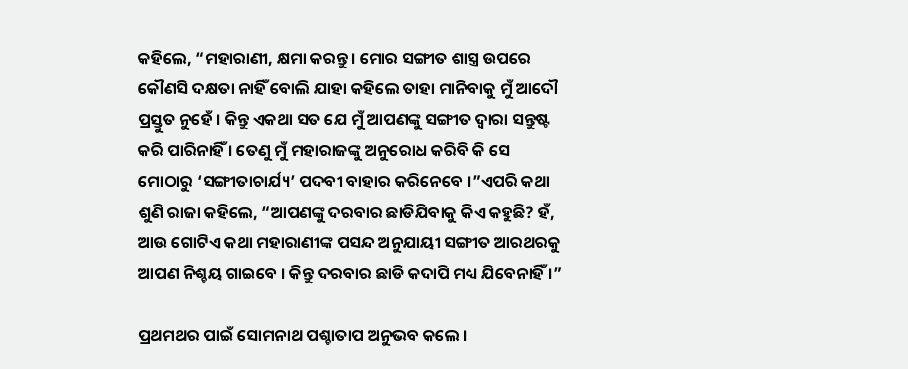କହିଲେ, “ମହାରାଣୀ, କ୍ଷମା କରନ୍ତୁ । ମୋର ସଙ୍ଗୀତ ଶାସ୍ତ୍ର ଉପରେ କୌଣସି ଦକ୍ଷତା ନାହିଁ ବୋଲି ଯାହା କହିଲେ ତାହା ମାନିବାକୁ ମୁଁ ଆଦୌ ପ୍ରସ୍ତୁତ ନୁହେଁ । କିନ୍ତୁ ଏକଥା ସତ ଯେ ମୁଁ ଆପଣଙ୍କୁ ସଙ୍ଗୀତ ଦ୍ୱାରା ସନ୍ତୁଷ୍ଟ କରି ପାରିନାହିଁ । ତେଣୁ ମୁଁ ମହାରାଜଙ୍କୁ ଅନୁରୋଧ କରିବି କି ସେ ମୋଠାରୁ ‘ସଙ୍ଗୀତାଚାର୍ଯ୍ୟ’ ପଦବୀ ବାହାର କରିନେବେ ।”ଏପରି କଥା ଶୁଣି ରାଜା କହିଲେ, “ଆପଣଙ୍କୁ ଦରବାର ଛାଡିଯିବାକୁ କିଏ କହୁଛି? ହଁ, ଆଉ ଗୋଟିଏ କଥା ମହାରାଣୀଙ୍କ ପସନ୍ଦ ଅନୁଯାୟୀ ସଙ୍ଗୀତ ଆରଥରକୁ ଆପଣ ନିଶ୍ଚୟ ଗାଇବେ । କିନ୍ତୁ ଦରବାର ଛାଡି କଦାପି ମଧ୍ୟ ଯିବେନାହିଁ ।”

ପ୍ରଥମଥର ପାଇଁ ସୋମନାଥ ପଶ୍ଚାତାପ ଅନୁଭବ କଲେ ।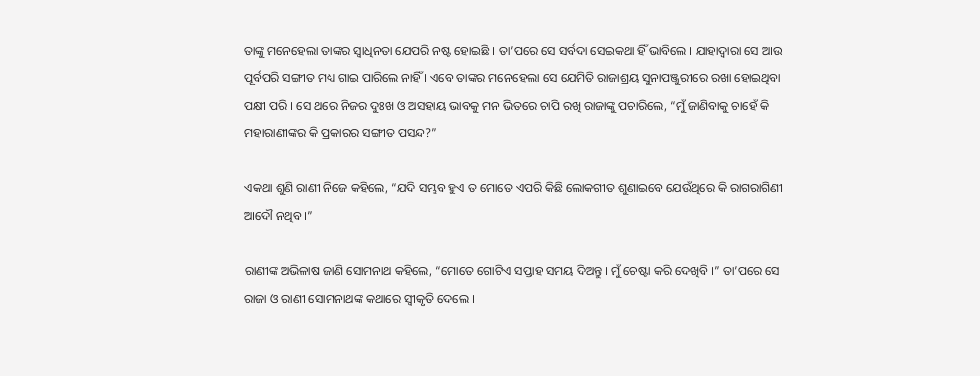ତାଙ୍କୁ ମନେହେଲା ତାଙ୍କର ସ୍ୱାଧିନତା ଯେପରି ନଷ୍ଟ ହୋଇଛି । ତା’ପରେ ସେ ସର୍ବଦା ସେଇକଥା ହିଁ ଭାବିଲେ । ଯାହାଦ୍ୱାରା ସେ ଆଉ ପୂର୍ବପରି ସଙ୍ଗୀତ ମଧ୍ୟ ଗାଇ ପାରିଲେ ନାହିଁ । ଏବେ ତାଙ୍କର ମନେହେଲା ସେ ଯେମିତି ରାଜାଶ୍ରୟ ସୁନାପଞ୍ଜୁରୀରେ ରଖା ହୋଇଥିବା ପକ୍ଷୀ ପରି । ସେ ଥରେ ନିଜର ଦୁଃଖ ଓ ଅସହାୟ ଭାବକୁ ମନ ଭିତରେ ଚାପି ରଖି ରାଜାଙ୍କୁ ପଚାରିଲେ, “ମୁଁ ଜାଣିବାକୁ ଚାହେଁ କି ମହାରାଣୀଙ୍କର କି ପ୍ରକାରର ସଙ୍ଗୀତ ପସନ୍ଦ?”

ଏକଥା ଶୁଣି ରାଣୀ ନିଜେ କହିଲେ, “ଯଦି ସମ୍ଭବ ହୁଏ ତ ମୋତେ ଏପରି କିଛି ଲୋକଗୀତ ଶୁଣାଇବେ ଯେଉଁଥିରେ କି ରାଗରାଗିଣୀ ଆଦୌ ନଥିବ ।”

ରାଣୀଙ୍କ ଅଭିଳାଷ ଜାଣି ସୋମନାଥ କହିଲେ, “ମୋତେ ଗୋଟିଏ ସପ୍ତାହ ସମୟ ଦିଅନ୍ତୁ । ମୁଁ ଚେଷ୍ଟା କରି ଦେଖିବି ।” ତା’ପରେ ସେ ରାଜା ଓ ରାଣୀ ସୋମନାଥଙ୍କ କଥାରେ ସ୍ୱୀକୃତି ଦେଲେ ।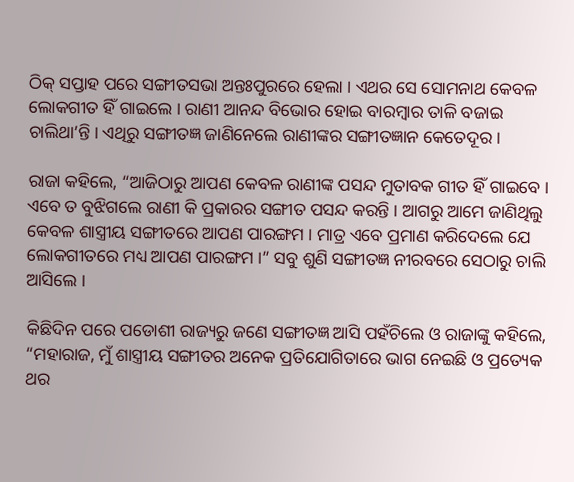ଠିକ୍ ସପ୍ତାହ ପରେ ସଙ୍ଗୀତସଭା ଅନ୍ତଃପୁରରେ ହେଲା । ଏଥର ସେ ସୋମନାଥ କେବଳ ଲୋକଗୀତ ହିଁ ଗାଇଲେ । ରାଣୀ ଆନନ୍ଦ ବିଭୋର ହୋଇ ବାରମ୍ବାର ତାଳି ବଜାଇ ଚାଲିଥା’ନ୍ତି । ଏଥିରୁ ସଙ୍ଗୀତଜ୍ଞ ଜାଣିନେଲେ ରାଣୀଙ୍କର ସଙ୍ଗୀତଜ୍ଞାନ କେତେଦୂର ।

ରାଜା କହିଲେ, “ଆଜିଠାରୁ ଆପଣ କେବଳ ରାଣୀଙ୍କ ପସନ୍ଦ ମୁତାବକ ଗୀତ ହିଁ ଗାଇବେ । ଏବେ ତ ବୁଝିଗଲେ ରାଣୀ କି ପ୍ରକାରର ସଙ୍ଗୀତ ପସନ୍ଦ କରନ୍ତି । ଆଗରୁ ଆମେ ଜାଣିଥିଲୁ କେବଳ ଶାସ୍ତ୍ରୀୟ ସଙ୍ଗୀତରେ ଆପଣ ପାରଙ୍ଗମ । ମାତ୍ର ଏବେ ପ୍ରମାଣ କରିଦେଲେ ଯେ ଲୋକଗୀତରେ ମଧ୍ୟ ଆପଣ ପାରଙ୍ଗମ ।” ସବୁ ଶୁଣି ସଙ୍ଗୀତଜ୍ଞ ନୀରବରେ ସେଠାରୁ ଚାଲି ଆସିଲେ ।

କିଛିଦିନ ପରେ ପଡୋଶୀ ରାଜ୍ୟରୁ ଜଣେ ସଙ୍ଗୀତଜ୍ଞ ଆସି ପହଁଚିଲେ ଓ ରାଜାଙ୍କୁ କହିଲେ, “ମହାରାଜ, ମୁଁ ଶାସ୍ତ୍ରୀୟ ସଙ୍ଗୀତର ଅନେକ ପ୍ରତିଯୋଗିତାରେ ଭାଗ ନେଇଛି ଓ ପ୍ରତ୍ୟେକ ଥର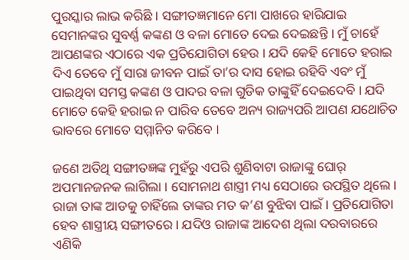ପୁରସ୍କାର ଲାଭ କରିଛି । ସଙ୍ଗୀତଜ୍ଞମାନେ ମୋ ପାଖରେ ହାରିଯାଇ ସେମାନଙ୍କର ସୁବର୍ଣ୍ଣ କଙ୍କଣ ଓ ବଳା ମୋତେ ଦେଇ ଦେଇଛନ୍ତି । ମୁଁ ଚାହେଁ ଆପଣଙ୍କର ଏଠାରେ ଏକ ପ୍ରତିଯୋଗିତା ହେଉ । ଯଦି କେହି ମୋତେ ହରାଇ ଦିଏ ତେବେ ମୁଁ ସାରା ଜୀବନ ପାଇଁ ତା’ର ଦାସ ହୋଇ ରହିବି ଏବଂ ମୁଁ ପାଇଥିବା ସମସ୍ତ କଙ୍କଣ ଓ ପାଦର ବଳା ଗୁଡିକ ତାଙ୍କୁହିଁ ଦେଇଦେବି । ଯଦି ମୋତେ କେହି ହରାଇ ନ ପାରିବ ତେବେ ଅନ୍ୟ ରାଜ୍ୟପରି ଆପଣ ଯଥୋଚିତ ଭାବରେ ମୋତେ ସମ୍ମାନିତ କରିବେ ।

ଜଣେ ଅତିଥି ସଙ୍ଗୀତଜ୍ଞଙ୍କ ମୁହଁରୁ ଏପରି ଶୁଣିବାଟା ରାଜାଙ୍କୁ ଘୋର୍ ଅପମାନଜନକ ଲାଗିଲା । ସୋମନାଥ ଶାସ୍ତ୍ରୀ ମଧ୍ୟ ସେଠାରେ ଉପସ୍ଥିତ ଥିଲେ । ରାଜା ତାଙ୍କ ଆଡକୁ ଚାହିଁଲେ ତାଙ୍କର ମତ କ’ଣ ବୁଝିବା ପାଇଁ । ପ୍ରତିଯୋଗିତା ହେବ ଶାସ୍ତ୍ରୀୟ ସଙ୍ଗୀତରେ । ଯଦିଓ ରାଜାଙ୍କ ଆଦେଶ ଥିଲା ଦରବାରରେ ଏଣିକି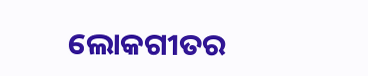ଲୋକଗୀତର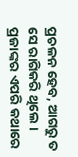ପ୍ରଚଳନ ହେବ, ଆଗରୁ ତ ସେ ରାଗିକରି ଥିଲେ । ପ୍ରଜାଙ୍କର ଏପରି କଥାରେ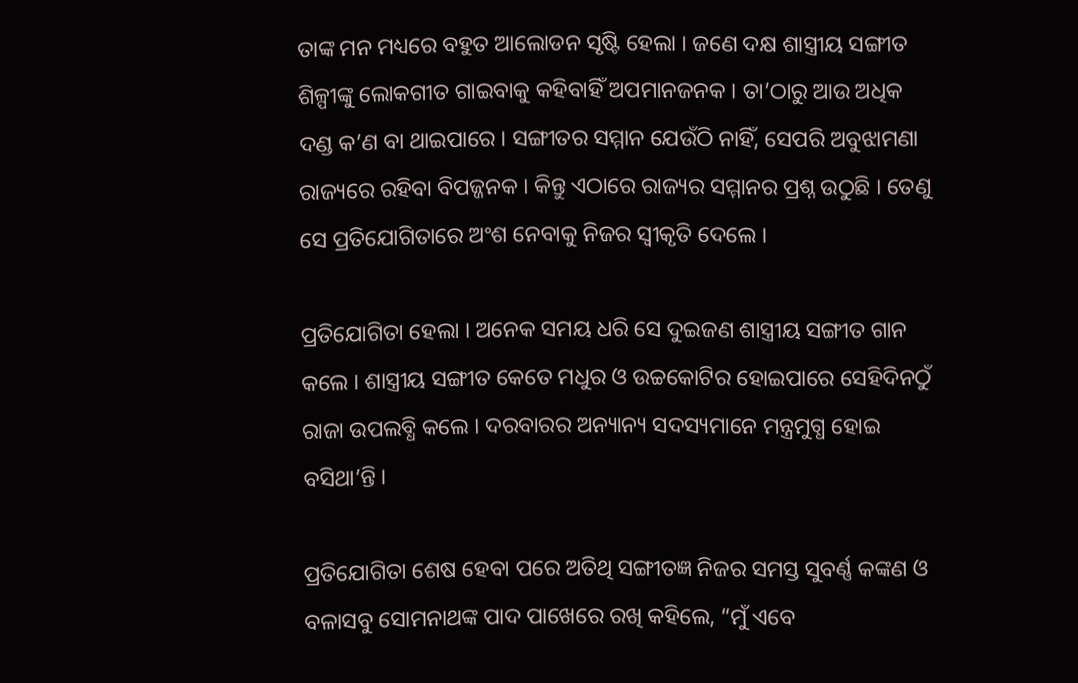ତାଙ୍କ ମନ ମଧ୍ୟରେ ବହୁତ ଆଲୋଡନ ସୃଷ୍ଟି ହେଲା । ଜଣେ ଦକ୍ଷ ଶାସ୍ତ୍ରୀୟ ସଙ୍ଗୀତ ଶିଳ୍ପୀଙ୍କୁ ଲୋକଗୀତ ଗାଇବାକୁ କହିବାହିଁ ଅପମାନଜନକ । ତା’ଠାରୁ ଆଉ ଅଧିକ ଦଣ୍ଡ କ’ଣ ବା ଥାଇପାରେ । ସଙ୍ଗୀତର ସମ୍ମାନ ଯେଉଁଠି ନାହିଁ, ସେପରି ଅବୁଝାମଣା ରାଜ୍ୟରେ ରହିବା ବିପଜ୍ଜନକ । କିନ୍ତୁ ଏଠାରେ ରାଜ୍ୟର ସମ୍ମାନର ପ୍ରଶ୍ନ ଉଠୁଛି । ତେଣୁ ସେ ପ୍ରତିଯୋଗିତାରେ ଅଂଶ ନେବାକୁ ନିଜର ସ୍ୱୀକୃତି ଦେଲେ ।

ପ୍ରତିଯୋଗିତା ହେଲା । ଅନେକ ସମୟ ଧରି ସେ ଦୁଇଜଣ ଶାସ୍ତ୍ରୀୟ ସଙ୍ଗୀତ ଗାନ କଲେ । ଶାସ୍ତ୍ରୀୟ ସଙ୍ଗୀତ କେତେ ମଧୁର ଓ ଉଚ୍ଚକୋଟିର ହୋଇପାରେ ସେହିଦିନଠୁଁ ରାଜା ଉପଲବ୍ଧି କଲେ । ଦରବାରର ଅନ୍ୟାନ୍ୟ ସଦସ୍ୟମାନେ ମନ୍ତ୍ରମୁଗ୍ଧ ହୋଇ ବସିଥା’ନ୍ତି ।

ପ୍ରତିଯୋଗିତା ଶେଷ ହେବା ପରେ ଅତିଥି ସଙ୍ଗୀତଜ୍ଞ ନିଜର ସମସ୍ତ ସୁବର୍ଣ୍ଣ କଙ୍କଣ ଓ ବଳାସବୁ ସୋମନାଥଙ୍କ ପାଦ ପାଖେରେ ରଖି କହିଲେ, “ମୁଁ ଏବେ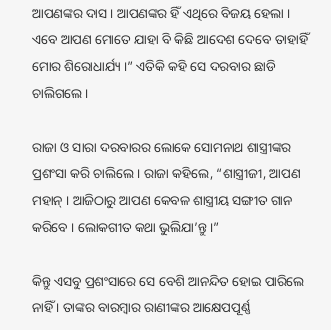ଆପଣଙ୍କର ଦାସ । ଆପଣଙ୍କର ହିଁ ଏଥିରେ ବିଜୟ ହେଲା । ଏବେ ଆପଣ ମୋତେ ଯାହା ବି କିଛି ଆଦେଶ ଦେବେ ତାହାହିଁ ମୋର ଶିରୋଧାର୍ଯ୍ୟ ।” ଏତିକି କହି ସେ ଦରବାର ଛାଡି ଚାଲିଗଲେ ।

ରାଜା ଓ ସାରା ଦରବାରର ଲୋକେ ସୋମନାଥ ଶାସ୍ତ୍ରୀଙ୍କର ପ୍ରଶଂସା କରି ଚାଲିଲେ । ରାଜା କହିଲେ, “ଶାସ୍ତ୍ରୀଜୀ, ଆପଣ ମହାନ୍ । ଆଜିଠାରୁ ଆପଣ କେବଳ ଶାସ୍ତ୍ରୀୟ ସଙ୍ଗୀତ ଗାନ କରିବେ । ଲୋକଗୀତ କଥା ଭୁଲିଯା’ନ୍ତୁ ।”

କିନ୍ତୁ ଏସବୁ ପ୍ରଶଂସାରେ ସେ ବେଶି ଆନନ୍ଦିତ ହୋଇ ପାରିଲେ ନାହିଁ । ତାଙ୍କର ବାରମ୍ବାର ରାଣୀଙ୍କର ଆକ୍ଷେପପୂର୍ଣ୍ଣ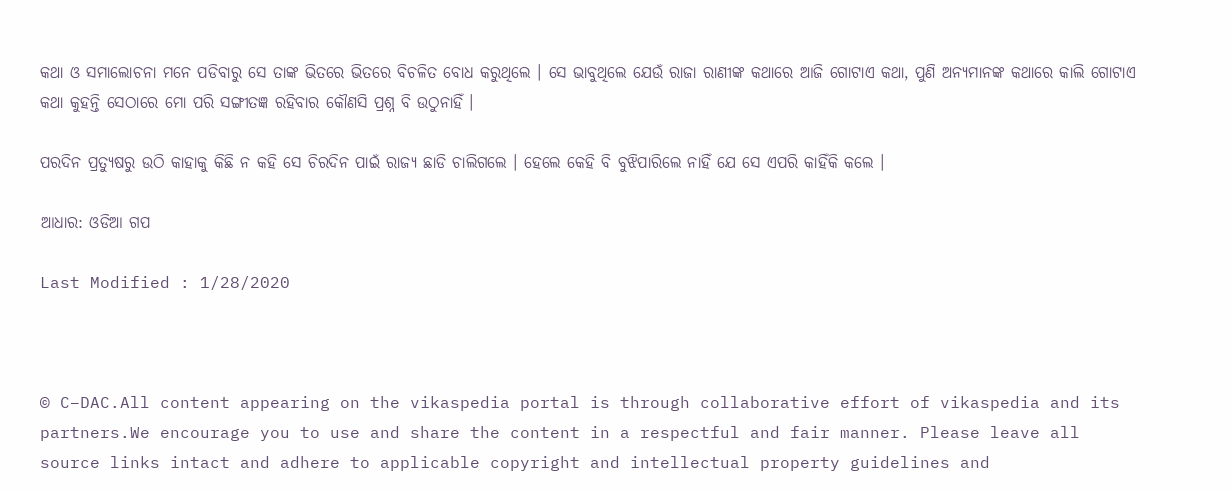କଥା ଓ ସମାଲୋଚନା ମନେ ପଡିବାରୁ ସେ ତାଙ୍କ ଭିତରେ ଭିତରେ ବିଚଳିତ ବୋଧ କରୁଥିଲେ । ସେ ଭାବୁଥିଲେ ଯେଉଁ ରାଜା ରାଣୀଙ୍କ କଥାରେ ଆଜି ଗୋଟାଏ କଥା, ପୁଣି ଅନ୍ୟମାନଙ୍କ କଥାରେ କାଲି ଗୋଟାଏ କଥା କୁହନ୍ତି ସେଠାରେ ମୋ ପରି ସଙ୍ଗୀତଜ୍ଞ ରହିବାର କୌଣସି ପ୍ରଶ୍ନ ବି ଉଠୁନାହିଁ ।

ପରଦିନ ପ୍ରତ୍ୟୁଷରୁ ଉଠି କାହାକୁ କିଛି ନ କହି ସେ ଚିରଦିନ ପାଇଁ ରାଜ୍ୟ ଛାଡି ଚାଲିଗଲେ । ହେଲେ କେହି ବି ବୁଝିପାରିଲେ ନାହିଁ ଯେ ସେ ଏପରି କାହିଁକି କଲେ ।

ଆଧାର: ଓଡିଆ ଗପ

Last Modified : 1/28/2020



© C–DAC.All content appearing on the vikaspedia portal is through collaborative effort of vikaspedia and its partners.We encourage you to use and share the content in a respectful and fair manner. Please leave all source links intact and adhere to applicable copyright and intellectual property guidelines and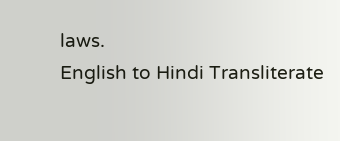laws.
English to Hindi Transliterate